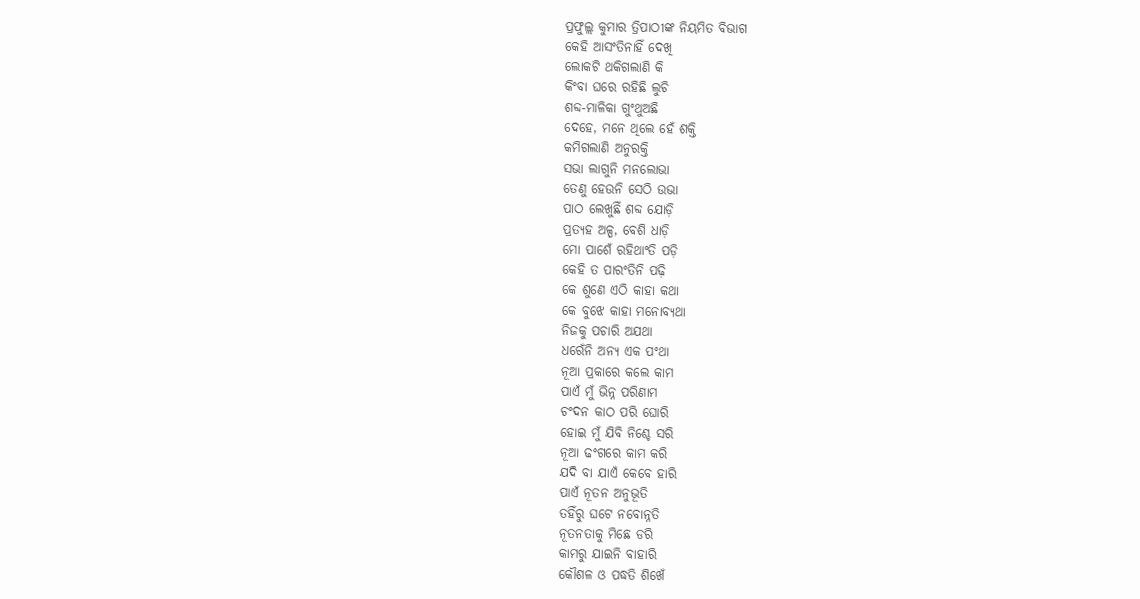ପ୍ରଫୁଲ୍ଲ କୁମାର ତ୍ରିପାଠୀଙ୍କ ନିୟମିତ ବିଭାଗ
କେହି ଆସଂତିନାହିଁ ଦେଖି
ଲୋକଟି ଥକିଗଲାଣି କି
କିଂବା ଘରେ ରହିଛି ଲୁଚି
ଶବ୍ଦ-ମାଳିକା ଗୁଂଥୁଅଛି
ଦେହେ, ମନେ ଥିଲେ ହେଁ ଶକ୍ତି
କମିଗଲାଣି ଅନୁରକ୍ତି
ସଭା ଲାଗୁନି ମନଲୋଭା
ତେଣୁ ହେଉନି ସେଠି ଉଭା
ପାଠ ଲେଖୁଛିଁ ଶବ୍ଦ ଯୋଡ଼ି
ପ୍ରତ୍ୟହ ଅଳ୍ପ, ବେଶି ଧାଡ଼ି
ମୋ ପାଶେଁ ରହିଥାଂତି ପଡ଼ି
କେହି ତ ପାରଂତିନି ପଢ଼ି
କେ ଶୁଣେ ଏଠି କାହା କଥା
କେ ବୁଝେ କାହା ମନୋବ୍ୟଥା
ନିଜକୁ ପଚାରି ଅଯଥା
ଧରେଁନି ଅନ୍ୟ ଏକ ପଂଥା
ନୂଆ ପ୍ରକାରେ କଲେ କାମ
ପାଏଁ ମୁଁ ଭିନ୍ନ ପରିଣାମ
ଚଂଦନ କାଠ ପରି ଘୋରି
ହୋଇ ମୁଁ ଯିବି ନିଶ୍ଚେ ସରି
ନୂଆ ଢଂଗରେ କାମ କରି
ଯଦି ବା ଯାଏଁ କେବେ ହାରି
ପାଏଁ ନୂତନ ଅନୁଭୂତି
ତହିଁରୁ ଘଟେ ନବୋନ୍ନତି
ନୂତନତାକୁ ମିଛେ ଡରି
କାମରୁ ଯାଇନି ବାହାରି
କୌଶଳ ଓ ପଦ୍ଧତି ଶିଖେଁ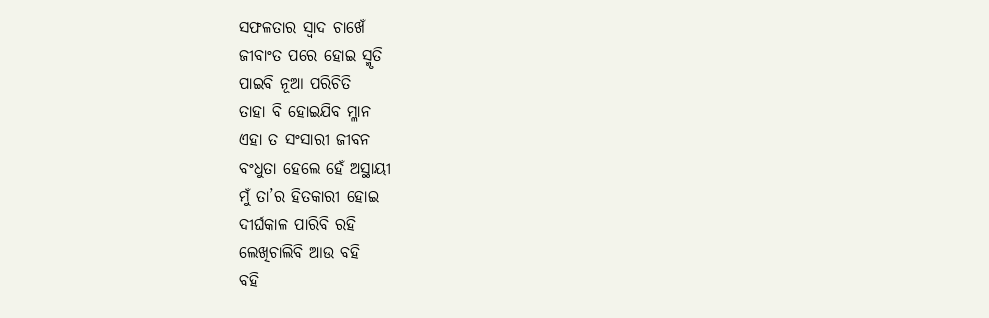ସଫଳତାର ସ୍ବାଦ ଚାଖେଁ
ଜୀବାଂତ ପରେ ହୋଇ ସ୍ମୃତି
ପାଇବି ନୂଆ ପରିଚିତି
ତାହା ବି ହୋଇଯିବ ମ୍ଳାନ
ଏହା ତ ସଂସାରୀ ଜୀବନ
ବଂଧୁତା ହେଲେ ହେଁ ଅସ୍ଥାୟୀ
ମୁଁ ତା’ର ହିତକାରୀ ହୋଇ
ଦୀର୍ଘକାଳ ପାରିବି ରହି
ଲେଖିଚାଲିବି ଆଉ ବହି
ବହି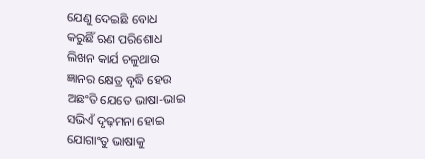ଯେଣୁ ଦେଇଛି ବୋଧ
କରୁଛିଁ ଋଣ ପରିଶୋଧ
ଲିଖନ କାର୍ଯ ଚଳୁଥାଉ
ଜ୍ଞାନର କ୍ଷେତ୍ର ବୃଦ୍ଧି ହେଉ
ଅଛଂତି ଯେତେ ଭାଷା-ଭାଇ
ସଭିଏଁ ଦୃଢ଼ମନା ହୋଇ
ଯୋଗାଂତୁ ଭାଷାକୁ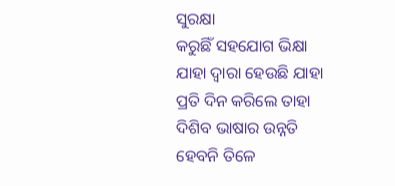ସୁରକ୍ଷା
କରୁଛିଁ ସହଯୋଗ ଭିକ୍ଷା
ଯାହା ଦ୍ବାରା ହେଉଛି ଯାହା
ପ୍ରତି ଦିନ କରିଲେ ତାହା
ଦିଶିବ ଭାଷାର ଉନ୍ନତି
ହେବନି ତିଳେ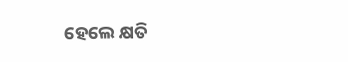ହେଲେ କ୍ଷତି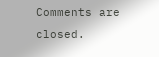Comments are closed.